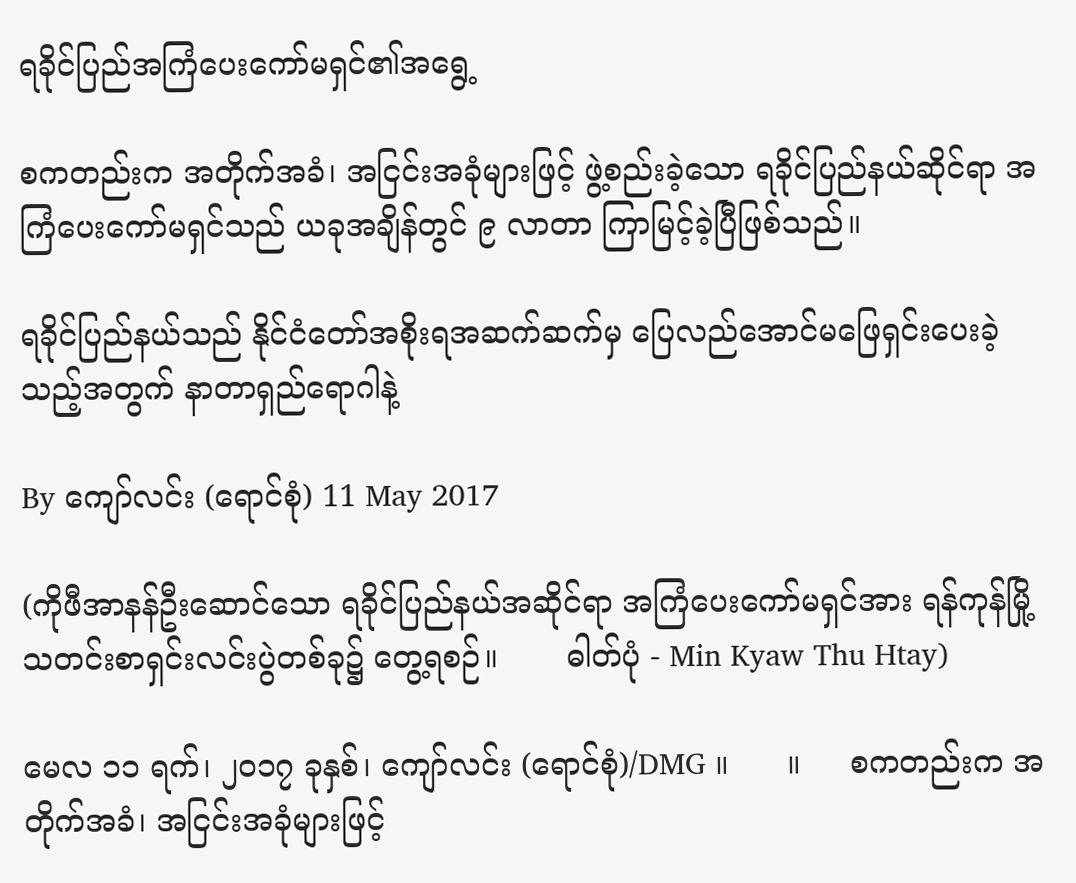ရခိုင်ပြည်အကြံပေးကော်မရှင်၏အရွေ့

စကတည်းက အတိုက်အခံ၊ အငြင်းအခုံများဖြင့် ဖွဲ့စည်းခဲ့သော ရခိုင်ပြည်နယ်ဆိုင်ရာ အကြံပေးကော်မရှင်သည် ယခုအချိန်တွင် ၉ လာတာ ကြာမြင့်ခဲ့ပြီဖြစ်သည်။

ရခိုင်ပြည်နယ်သည် နိုင်ငံတော်အစိုးရအဆက်ဆက်မှ ပြေလည်အောင်မဖြေရှင်းပေးခဲ့သည့်အတွက် နာတာရှည်ရောဂါနဲ့

By ကျော်လင်း (ရောင်စုံ) 11 May 2017

(ကိုဖီအာနန်ဦးဆောင်သော ရခိုင်ပြည်နယ်အဆိုင်ရာ အကြံပေးကော်မရှင်အား ရန်ကုန်မြို့ သတင်းစာရှင်းလင်းပွဲတစ်ခု၌ တွေ့ရစဉ်။       ဓါတ်ပုံ - Min Kyaw Thu Htay)

မေလ ၁၁ ရက်၊ ၂၀၁၇ ခုနှစ်၊ ကျော်လင်း (ရောင်စုံ)/DMG ။      ။     စကတည်းက အတိုက်အခံ၊ အငြင်းအခုံများဖြင့်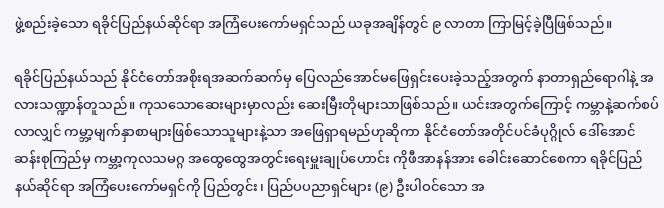ဖွဲ့စည်းခဲ့သော ရခိုင်ပြည်နယ်ဆိုင်ရာ အကြံပေးကော်မရှင်သည် ယခုအချိန်တွင် ၉ လာတာ ကြာမြင့်ခဲ့ပြီဖြစ်သည်။

ရခိုင်ပြည်နယ်သည် နိုင်ငံတော်အစိုးရအဆက်ဆက်မှ ပြေလည်အောင်မဖြေရှင်းပေးခဲ့သည့်အတွက် နာတာရှည်ရောဂါနဲ့ အလားသဏ္ဍာန်တူသည်။ ကုသသောဆေးများမှာလည်း ဆေးမြီးတိုများသာဖြစ်သည်။ ယင်းအတွက်ကြောင့် ကမ္ဘာနဲ့ဆက်စပ်လာလျှင် ကမ္ဘာ့မျက်နှာစာများဖြစ်သောသူများနဲ့သာ အဖြေရှာရမည်ဟုဆိုကာ နိုင်ငံတော်အတိုင်ပင်ခံပုဂ္ဂိုလ် ဒေါ်အောင်ဆန်းစုကြည်မှ ကမ္ဘာ့ကုလသမဂ္ဂ အထွေထွေအတွင်းရေးမှူးချုပ်ဟောင်း ကိုဖီအာနန်အား ခေါင်းဆောင်စေကာ ရခိုင်ပြည်နယ်ဆိုင်ရာ အကြံပေးကော်မရှင်ကို ပြည်တွင်း၊ ပြည်ပပညာရှင်များ (၉) ဦးပါဝင်သော အ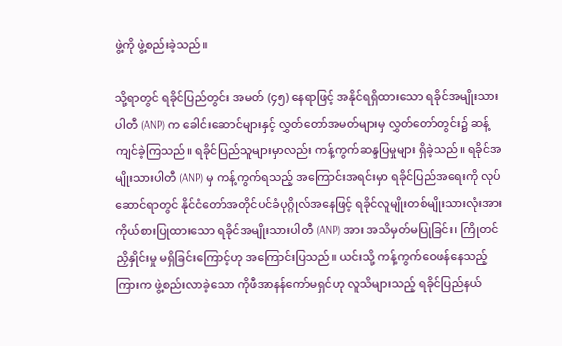ဖွဲ့ကို ဖွဲ့စည်းခဲ့သည်။

သို့ရာတွင် ရခိုင်ပြည်တွင်း အမတ် (၄၅) နေရာဖြင့် အနိုင်ရရှိထားသော ရခိုင်အမျိုးသားပါတီ (ANP) က ခေါင်းဆောင်များနှင့် လွှတ်တော်အမတ်များမှ လွှတ်တော်တွင်း၌ ဆန့်ကျင်ခဲ့ကြသည်။ ရခိုင်ပြည်သူများမှာလည်း ကန့်ကွက်ဆန္ဒပြမှုများ ရှိခဲ့သည်။ ရခိုင်အမျိုးသားပါတီ (ANP) မှ ကန့်ကွက်ရသည့် အကြောင်းအရင်းမှာ ရခိုင်ပြည်အရေးကို လုပ်ဆောင်ရာတွင် နိုင်ငံတော်အတိုင်ပင်ခံပုဂ္ဂိုလ်အနေဖြင့် ရခိုင်လူမျိုးတစ်မျိုးသားလုံးအား ကိုယ်စားပြုထားသော ရခိုင်အမျိုးသားပါတီ (ANP) အား အသိမှတ်မပြုခြင်း၊ ကြိုတင်ညှိနှိုင်းမှု မရှိခြင်းကြောင့်ဟု အကြောင်းပြသည်။ ယင်းသို့ ကန့်ကွက်ဝေဖန်နေသည့်ကြားက ဖွဲ့စည်းလာခဲ့သော ကိုဖီအာနန်ကော်မရှင်ဟု လူသိများသည့် ရခိုင်ပြည်နယ်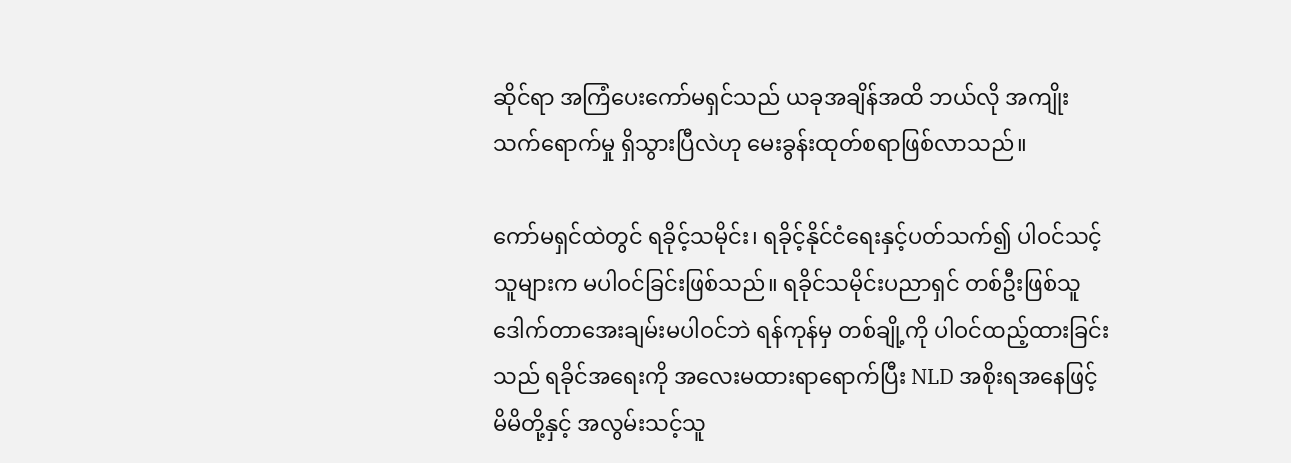ဆိုင်ရာ အကြံပေးကော်မရှင်သည် ယခုအချိန်အထိ ဘယ်လို အကျိုးသက်ရောက်မှု ရှိသွားပြီလဲဟု မေးခွန်းထုတ်စရာဖြစ်လာသည်။

ကော်မရှင်ထဲတွင် ရခိုင့်သမိုင်း၊ ရခိုင့်နိုင်ငံရေးနှင့်ပတ်သက်၍ ပါဝင်သင့်သူများက မပါဝင်ခြင်းဖြစ်သည်။ ရခိုင်သမိုင်းပညာရှင် တစ်ဦးဖြစ်သူ ဒေါက်တာအေးချမ်းမပါဝင်ဘဲ ရန်ကုန်မှ တစ်ချို့ကို ပါဝင်ထည့်ထားခြင်းသည် ရခိုင်အရေးကို အလေးမထားရာရောက်ပြီး NLD အစိုးရအနေဖြင့် မိမိတို့နှင့် အလွမ်းသင့်သူ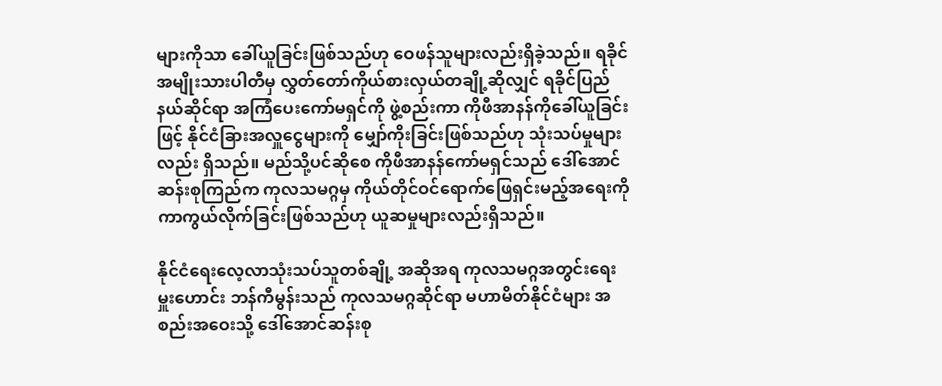များကိုသာ ခေါ်ယူခြင်းဖြစ်သည်ဟု ဝေဖန်သူများလည်းရှိခဲ့သည်။ ရခိုင်အမျိုးသားပါတီမှ လွှတ်တော်ကိုယ်စားလှယ်တချို့ဆိုလျှင် ရခိုင်ပြည်နယ်ဆိုင်ရာ အကြံပေးကော်မရှင်ကို ဖွဲ့စည်းကာ ကိုဖီအာနန်ကိုခေါ်ယူခြင်းဖြင့် နိုင်ငံခြားအလှူငွေများကို မျှော်ကိုးခြင်းဖြစ်သည်ဟု သုံးသပ်မှုများလည်း ရှိသည်။ မည်သို့ပင်ဆိုစေ ကိုဖီအာနန်ကော်မရှင်သည် ဒေါ်အောင်ဆန်းစုကြည်က ကုလသမဂ္ဂမှ ကိုယ်တိုင်ဝင်ရောက်ဖြေရှင်းမည့်အရေးကို ကာကွယ်လိုက်ခြင်းဖြစ်သည်ဟု ယူဆမှုများလည်းရှိသည်။

နိုင်ငံရေးလေ့လာသုံးသပ်သူတစ်ချို့ အဆိုအရ ကုလသမဂ္ဂအတွင်းရေးမှူးဟောင်း ဘန်ကီမွန်းသည် ကုလသမဂ္ဂဆိုင်ရာ မဟာမိတ်နိုင်ငံများ အစည်းအဝေးသို့ ဒေါ်အောင်ဆန်းစု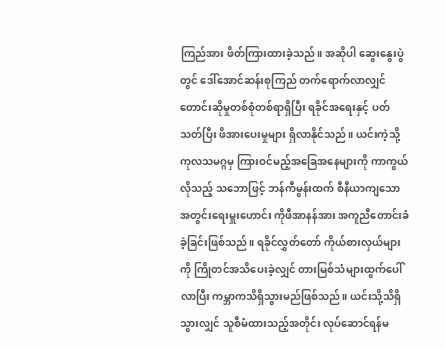ကြည်အား ဖိတ်ကြားထားခဲ့သည်။ အဆိုပါ ဆွေးနွေးပွဲတွင် ဒေါ်အောင်ဆန်းစုကြည် တက်ရောက်လာလျှင် တောင်းဆိုမှုတစ်စုံတစ်ရာရှိပြီး ရခိုင်အရေးနှင့် ပတ်သတ်ပြီး ဖိအားပေးမှုများ ရှိလာနိုင်သည်။ ယင်းကဲ့သို့ ကုလသမဂ္ဂမှ ကြားဝင်မည့်အခြေအနေများကို ကာကွယ်လိုသည့် သဘောဖြင့် ဘန်ကီမွန်းထက် စီနီယာကျသော အတွင်းရေးမှူးဟောင်း ကိုဖီအာနန်အား အကူညီတောင်းခံ ခဲ့ခြင်းဖြစ်သည်။ ရခိုင်လွှတ်တော် ကိုယ်စားလှယ်များကို ကြိုတင်အသိပေးခဲ့လျှင် တားမြစ်သံများထွက်ပေါ်လာပြီး ကမ္ဘာကသိရှိသွားမည်ဖြစ်သည်။ ယင်းသို့သိရှိသွားလျှင် သူစီမံထားသည့်အတိုင်း လုပ်ဆောင်ရန်မ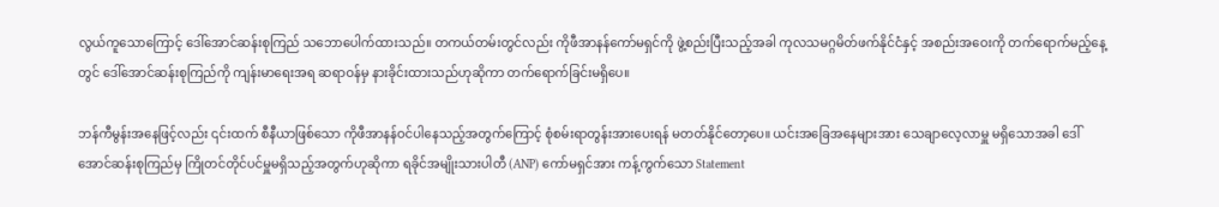လွယ်ကူသောကြောင့် ဒေါ်အောင်ဆန်းစုကြည် သဘောပေါက်ထားသည်။ တကယ်တမ်းတွင်လည်း ကိုဖီအာနန်ကော်မရှင်ကို ဖွဲ့စည်းပြီးသည့်အခါ ကုလသမဂ္ဂမိတ်ဖက်နိုင်ငံနှင့် အစည်းအဝေးကို တက်ရောက်မည့်နေ့တွင် ဒေါ်အောင်ဆန်းစုကြည်ကို ကျန်းမာရေးအရ ဆရာဝန်မှ နားခိုင်းထားသည်ဟုဆိုကာ တက်ရောက်ခြင်းမရှိပေ။

ဘန်ကီမွန်းအနေဖြင့်လည်း ၎င်းထက် စီနီယာဖြစ်သော ကိုဖီအာနန်ဝင်ပါနေသည့်အတွက်ကြောင့် စုံစမ်းရာတွန်းအားပေးရန် မတတ်နိုင်တော့ပေ။ ယင်းအခြေအနေများအား သေချာလေ့လာမှူ မရှိသောအခါ ဒေါ်အောင်ဆန်းစုကြည်မှ ကြိုတင်တိုင်ပင်မှူမရှိသည့်အတွက်ဟုဆိုကာ ရခိုင်အမျိုးသားပါတီ (ANP) ကော်မရှင်အား ကန့်ကွက်သော Statement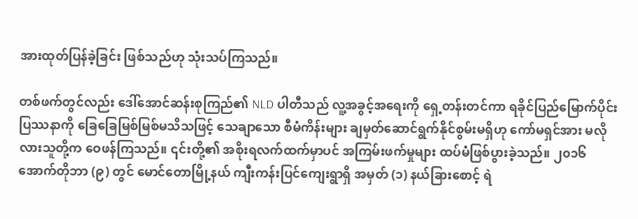အားထုတ်ပြန်ခဲ့ခြင်း ဖြစ်သည်ဟု သုံးသပ်ကြသည်။

တစ်ဖက်တွင်လည်း ဒေါ်အောင်ဆန်းစုကြည်၏ NLD ပါတီသည် လူ့အခွင့်အရေးကို ရှေ့တန်းတင်ကာ ရခိုင်ပြည်မြောက်ပိုင်းပြဿနာကို ခြေခြေမြစ်မြစ်မသိသဖြင့် သေချာသော စီမံကိန်းများ ချမှတ်ဆောင်ရွက်နိုင်စွမ်းမရှိဟု ကော်မရှင်အား မလိုလားသူတို့က ဝေဖန်ကြသည်။ ၎င်းတို့၏ အစိုးရလက်ထက်မှာပင် အကြမ်းဖက်မှုများ ထပ်မံဖြစ်ပွားခဲ့သည်။ ၂၀၁၆ အောက်တိုဘာ (၉) တွင် မောင်တောမြို့နယ် ကျီးကန်းပြင်ကျေးရွာရှိ အမှတ် (၁) နယ်ခြားစောင့် ရဲ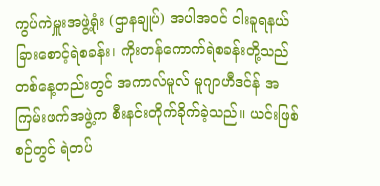ကွပ်ကဲမှူးအဖွဲ့ရုံး (ဌာနချုပ်) အပါအဝင် ငါးခူရနယ်ခြားစောင့်ရဲစခန်း၊ ကိုးတန်ကောက်ရဲစခန်းတို့သည် တစ်နေ့တည်းတွင် အကာလ်မူလ် မူဂျာဟီဒင်န် အကြမ်းဖက်အဖွဲ့က စီးနင်းတိုက်ခိုက်ခဲ့သည်။ ယင်းဖြစ်စဉ်တွင် ရဲတပ်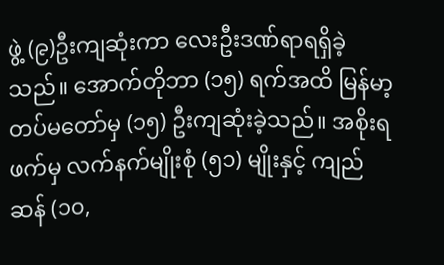ဖွဲ့ (၉)ဦးကျဆုံးကာ လေးဦးဒဏ်ရာရရှိခဲ့သည်။ အောက်တိုဘာ (၁၅) ရက်အထိ မြန်မာ့တပ်မတော်မှ (၁၅) ဦးကျဆုံးခဲ့သည်။ အစိုးရဖက်မှ လက်နက်မျိုးစုံ (၅၁) မျိုးနှင့် ကျည်ဆန် (၁၀,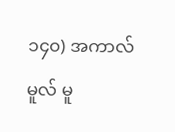၁၄၀) အကာလ်မူလ် မူ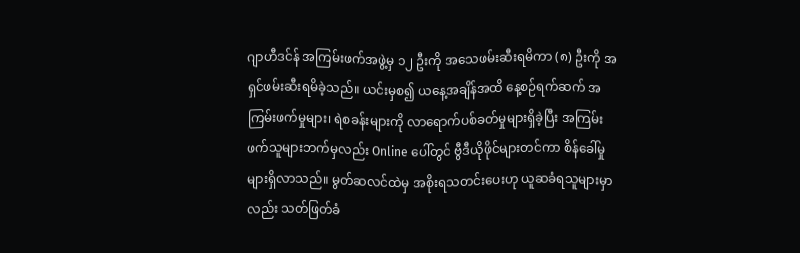ဂျာဟီဒင်န် အကြမ်းဖက်အဖွဲ့မှ ၁၂ ဦးကို အသေဖမ်းဆီးရမိကာ (၈) ဦးကို အရှင်ဖမ်းဆီးရမိခဲ့သည်။ ယင်းမှစ၍ ယနေ့အချိန်အထိ နေ့စဉ်ရက်ဆက် အကြမ်းဖက်မှုများ၊ ရဲစခန်းများကို လာရောက်ပစ်ခတ်မှုများရှိခဲ့ပြီး အကြမ်းဖက်သူများဘက်မှလည်း Online ပေါ်တွင် ဗွီဒီယိုဖိုင်များတင်ကာ စိန်ခေါ်မှုများရှိလာသည်။ မွတ်ဆလင်ထဲမှ အစိုးရသတင်းပေးဟု ယူဆခံရသူများမှာလည်း သတ်ဖြတ်ခံ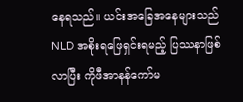နေရသည်။ ယင်းအခြေအနေများသည် NLD အစိုးရဖြေရှင်းရမည့် ပြဿနာဖြစ်လာပြီး ကိုဖီအာနန်ကော်မ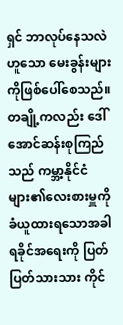ရှင် ဘာလုပ်နေသလဲဟူသော မေးခွန်းများကိုဖြစ်ပေါ်စေသည်။ တချို့ကလည်း ဒေါ်အောင်ဆန်းစုကြည်သည် ကမ္ဘာ့နိုင်ငံများ၏လေးစားမှူကို ခံယူထားရသောအခါ ရခိုင်အရေးကို ပြတ်ပြတ်သားသား ကိုင်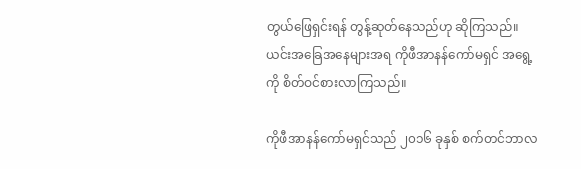တွယ်ဖြေရှင်းရန် တွန့်ဆုတ်နေသည်ဟု ဆိုကြသည်။ ယင်းအခြေအနေများအရ ကိုဖီအာနန်ကော်မရှင် အရွေ့ကို စိတ်ဝင်စားလာကြသည်။

ကိုဖီအာနန်ကော်မရှင်သည် ၂၀၁၆ ခုနှစ် စက်တင်ဘာလ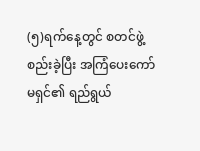(၅)ရက်နေ့တွင် စတင်ဖွဲ့စည်းခဲ့ပြီး အကြံပေးကော်မရှင်၏ ရည်ရွယ်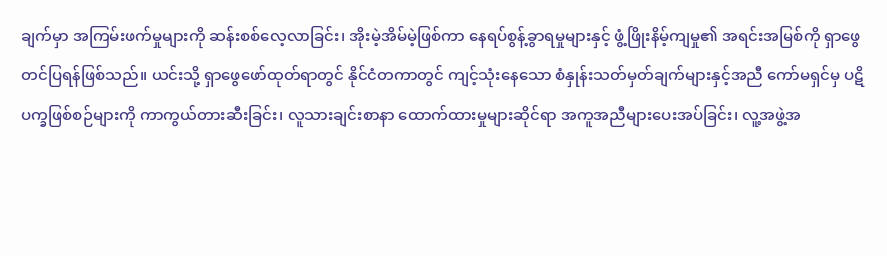ချက်မှာ အကြမ်းဖက်မှုများကို ဆန်းစစ်လေ့လာခြင်း၊ အိုးမဲ့အိမ်မဲ့ဖြစ်ကာ နေရပ်စွန့်ခွာရမှုများနှင့် ဖွံ့ဖြိုးနိမ့်ကျမှု၏ အရင်းအမြစ်ကို ရှာဖွေတင်ပြရန်ဖြစ်သည်။ ယင်းသို့ ရှာဖွေဖော်ထုတ်ရာတွင် နိုင်ငံတကာတွင် ကျင့်သုံးနေသော စံနှုန်းသတ်မှတ်ချက်များနှင့်အညီ ကော်မရှင်မှ ပဋိပက္ခဖြစ်စဉ်များကို ကာကွယ်တားဆီးခြင်း၊ လူသားချင်းစာနာ ထောက်ထားမှုများဆိုင်ရာ အကူအညီများပေးအပ်ခြင်း၊ လူ့အဖွဲ့အ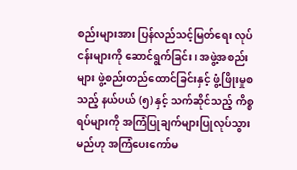စည်းများအား ပြန်လည်သင့်မြတ်ရေး လုပ်ငန်းများကို ဆောင်ရွက်ခြင်း၊ အဖွဲ့အစည်းများ ဖွဲ့စည်းတည်ထောင်ခြင်းနှင့် ဖွံ့ဖြိုးမှုစသည့် နယ်ပယ် (၅) နှင့် သက်ဆိုင်သည့် ကိစ္စရပ်များကို အကြံပြုချက်များပြုလုပ်သွားမည်ဟု အကြံပေးကော်မ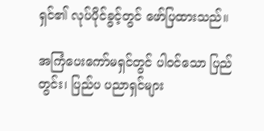ရှင်၏ လုပ်ပိုင်ခွင့်တွင် ဖော်ပြထားသည်။

အကြံပေးကော်မရှင်တွင် ပါဝင်သော ပြည်တွင်း၊ ပြည်ပ ပညာရှင်များ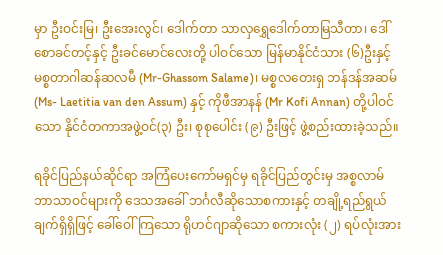မှာ ဦးဝင်းမြ၊ ဦးအေးလွင်၊ ဒေါက်တာ သာလှရွှေဒေါက်တာမြသီတာ၊ ဒေါ်စောခင်တင့်နှင့် ဦးခင်မောင်လေးတို့ ပါဝင်သော မြန်မာနိုင်ငံသား (၆)ဦးနှင့် မစ္စတာဂါဆန်ဆလမီ (Mr-Ghassom Salame)၊ မစ္စလတေးရှ ဘန်ဒန်အဆမ် (Ms- Laetitia van den Assum) နှင့် ကိုဖီအာနန် (Mr Kofi Annan) တို့ပါဝင်သော နိုင်ငံတကာအဖွဲ့ဝင်(၃) ဦး၊ စုစုပေါင်း (၉) ဦးဖြင့် ဖွဲ့စည်းထားခဲ့သည်။

ရခိုင်ပြည်နယ်ဆိုင်ရာ အကြံပေးကော်မရှင်မှ ရခိုင်ပြည်တွင်းမှ အစ္စလာမ်ဘာသာဝင်များကို ဒေသအခေါ် ဘင်္ဂလီဆိုသောစကားနှင့် တချို့ရည်ရွယ်ချက်ရှိရှိဖြင့် ခေါ်ဝေါ်ကြသော ရိုဟင်ဂျာဆိုသော စကားလုံး (၂) ရပ်လုံးအား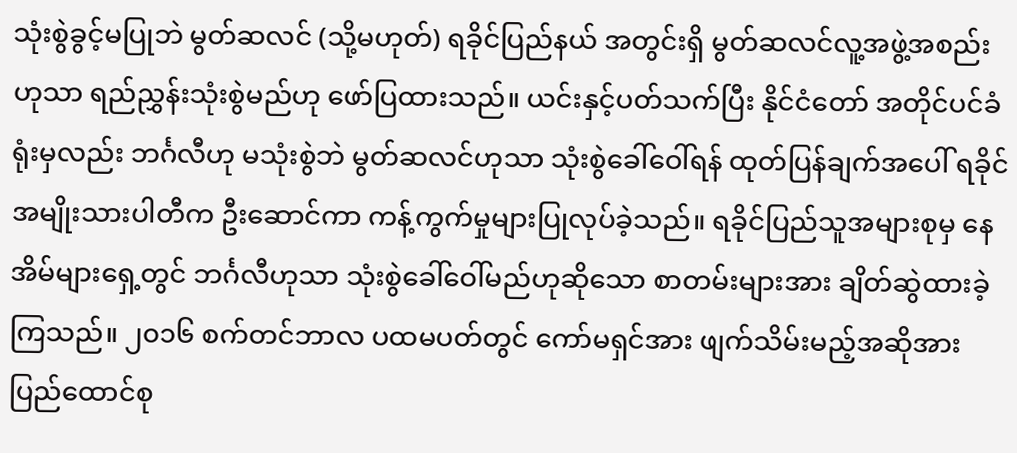သုံးစွဲခွင့်မပြုဘဲ မွတ်ဆလင် (သို့မဟုတ်) ရခိုင်ပြည်နယ် အတွင်းရှိ မွတ်ဆလင်လူ့အဖွဲ့အစည်းဟုသာ ရည်ညွှန်းသုံးစွဲမည်ဟု ဖော်ပြထားသည်။ ယင်းနှင့်ပတ်သက်ပြီး နိုင်ငံတော် အတိုင်ပင်ခံရုံးမှလည်း ဘင်္ဂလီဟု မသုံးစွဲဘဲ မွတ်ဆလင်ဟုသာ သုံးစွဲခေါ်ဝေါ်ရန် ထုတ်ပြန်ချက်အပေါ် ရခိုင်အမျိုးသားပါတီက ဦးဆောင်ကာ ကန့်ကွက်မှုများပြုလုပ်ခဲ့သည်။ ရခိုင်ပြည်သူအများစုမှ နေအိမ်များရှေ့တွင် ဘင်္ဂလီဟုသာ သုံးစွဲခေါ်ဝေါ်မည်ဟုဆိုသော စာတမ်းများအား ချိတ်ဆွဲထားခဲ့ကြသည်။ ၂၀၁၆ စက်တင်ဘာလ ပထမပတ်တွင် ကော်မရှင်အား ဖျက်သိမ်းမည့်အဆိုအား ပြည်ထောင်စု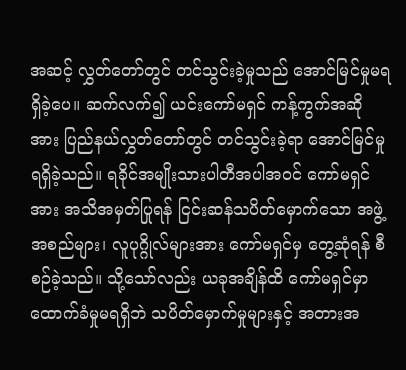အဆင့် လွှတ်တော်တွင် တင်သွင်းခဲ့မှုသည် အောင်မြင်မှုမရရှိခဲ့ပေ။ ဆက်လက်၍ ယင်းကော်မရှင် ကန့်ကွက်အဆိုအား ပြည်နယ်လွှတ်တော်တွင် တင်သွင်းခဲ့ရာ အောင်မြင်မှုရရှိခဲ့သည်။ ရခိုင်အမျိုးသားပါတီအပါအဝင် ကော်မရှင်အား အသိအမှတ်ပြုရန် ငြင်းဆန်သပိတ်မှောက်သော အဖွဲ့အစည်များ၊ လူပုဂ္ဂိုလ်များအား ကော်မရှင်မှ တွေ့ဆုံရန် စီစဉ်ခဲ့သည်။ သို့သော်လည်း ယခုအချိန်ထိ ကော်မရှင်မှာ ထောက်ခံမှုမရရှိဘဲ သပိတ်မှောက်မှုများနှင့် အတားအ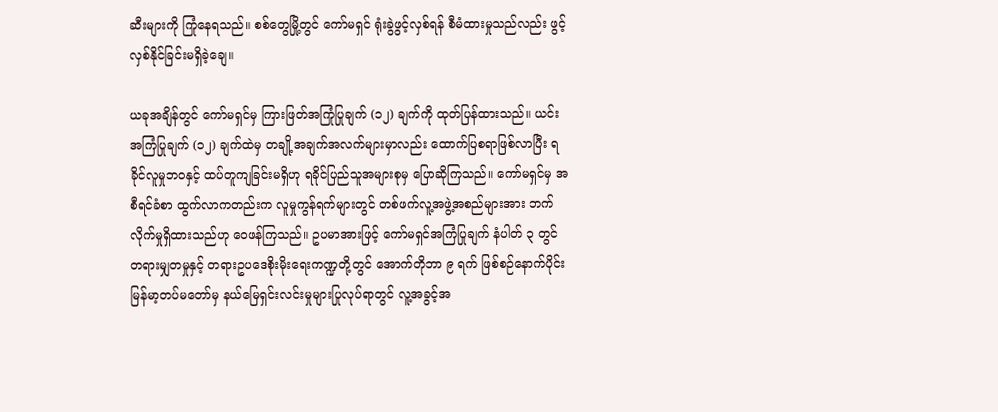ဆီးများကို ကြုံနေရသည်။ စစ်တွေမြို့တွင် ကော်မရှင် ရုံးခွဲဖွင့်လှစ်ရန် စီမံထားမှုသည်လည်း ဖွင့်လှစ်နိုင်ခြင်းမရှိခဲ့ချေ။

ယခုအချိန်တွင် ကော်မရှင်မှ ကြားဖြတ်အကြုံပြုချက် (၁၂) ချက်ကို ထုတ်ပြန်ထားသည်။ ယင်းအကြံပြုချက် (၁၂) ချက်ထဲမှ တချို့အချက်အလက်များမှာလည်း ထောက်ပြစရာဖြစ်လာပြီး ရခိုင်လူမှုဘဝနှင့် ထပ်တူကျခြင်းမရှိဟု ရခိုင်ပြည်သူအများစုမှ ပြောဆိုကြသည်။ ကော်မရှင်မှ အစီရင်ခံစာ ထွက်လာကတည်းက လူမှုကွန်ရက်များတွင် တစ်ဖက်လူ့အဖွဲ့အစည်များအား ဘက်လိုက်မှုရှိထားသည်ဟု ဝေဖန်ကြသည်။ ဥပမာအားဖြင့် ကော်မရှင်အကြံပြုချက် နံပါတ် ၃ တွင် တရားမျှတမှုနှင့် တရားဥပဒေစိုးမိုးရေးကဏ္ဍတို့တွင် အောက်တိုဘာ ၉ ရက် ဖြစ်စဉ်နောက်ပိုင်း မြန်မာ့တပ်မတော်မှ နယ်မြေရှင်းလင်းမှုများပြုလုပ်ရာတွင် လူ့အခွင့်အ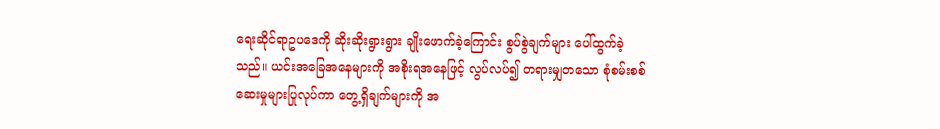ရေးဆိုင်ရာဥပဒေကို ဆိုးဆိုးရွားရွား ချိုးဖောက်ခဲ့ကြောင်း စွပ်စွဲချက်များ ပေါ်ထွက်ခဲ့သည်။ ယင်းအခြေအနေများကို အစိုးရအနေဖြင့် လွပ်လပ်၍ တရားမျှတသော စုံစမ်းစစ်ဆေးမှုများပြုလုပ်ကာ တွေ့ရှိချက်များကို အ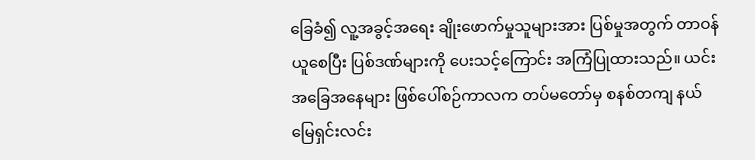ခြေခံ၍ လူ့အခွင့်အရေး ချိုးဖောက်မှုသူများအား ပြစ်မှုအတွက် တာဝန်ယူစေပြီး ပြစ်ဒဏ်များကို ပေးသင့်ကြောင်း အကြံပြုထားသည်။ ယင်းအခြေအနေများ ဖြစ်ပေါ်စဉ်ကာလက တပ်မတော်မှ စနစ်တကျ နယ်မြေရှင်းလင်း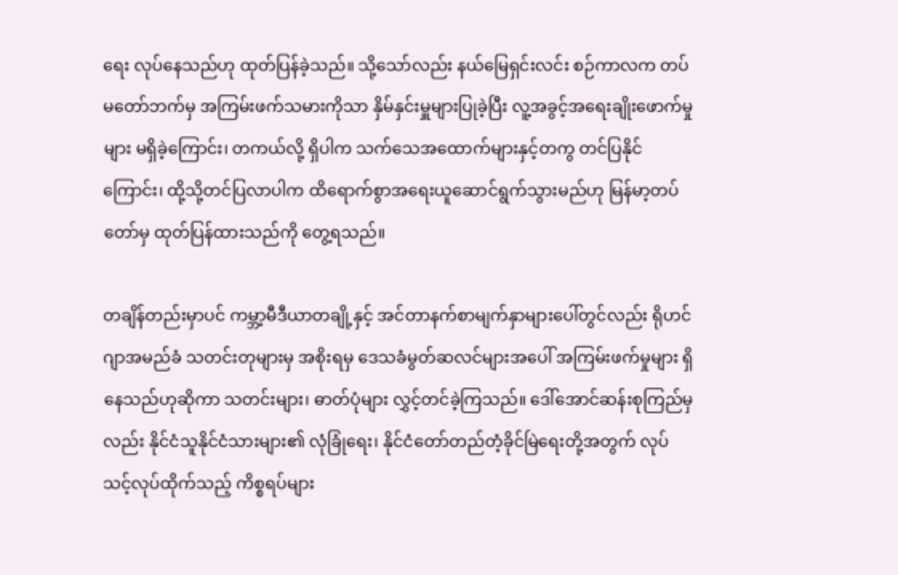ရေး လုပ်နေသည်ဟု ထုတ်ပြန်ခဲ့သည်။ သို့သော်လည်း နယ်မြေရှင်းလင်း စဉ်ကာလက တပ်မတော်ဘက်မှ အကြမ်းဖက်သမားကိုသာ နှိမ်နှင်းမှူများပြုခဲ့ပြီး လူ့အခွင့်အရေးချိုးဖောက်မှုများ မရှိခဲ့ကြောင်း၊ တကယ်လို့ ရှိပါက သက်သေအထောက်များနှင့်တကွ တင်ပြနိုင်ကြောင်း၊ ထို့သို့တင်ပြလာပါက ထိရောက်စွာအရေးယူဆောင်ရွက်သွားမည်ဟု မြန်မာ့တပ်တော်မှ ထုတ်ပြန်ထားသည်ကို တွေ့ရသည်။

တချိန်တည်းမှာပင် ကမ္ဘာ့မီဒီယာတချို့နှင့် အင်တာနက်စာမျက်နှာများပေါ်တွင်လည်း ရိုဟင်ဂျာအမည်ခံ သတင်းတုများမှ အစိုးရမှ ဒေသခံမွတ်ဆလင်များအပေါ် အကြမ်းဖက်မှုများ ရှိနေသည်ဟုဆိုကာ သတင်းများ၊ ဓာတ်ပုံများ လွှင့်တင်ခဲ့ကြသည်။ ဒေါ်အောင်ဆန်းစုကြည်မှလည်း နိုင်ငံသူနိုင်ငံသားများ၏ လုံခြုံရေး၊ နိုင်ငံတော်တည်တံ့ခိုင်မြဲရေးတို့အတွက် လုပ်သင့်လုပ်ထိုက်သည့် ကိစ္စရပ်များ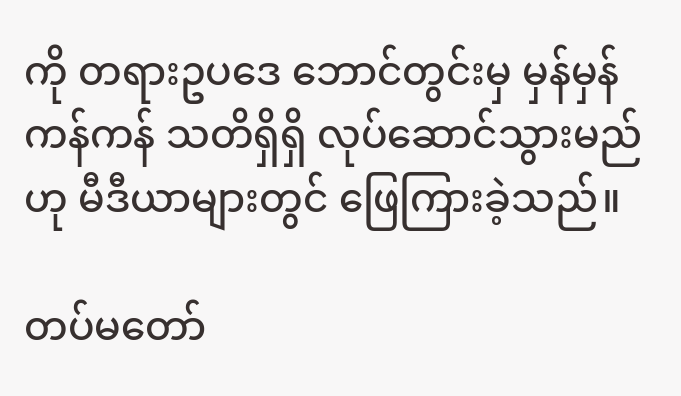ကို တရားဥပဒေ ဘောင်တွင်းမှ မှန်မှန်ကန်ကန် သတိရှိရှိ လုပ်ဆောင်သွားမည်ဟု မီဒီယာများတွင် ဖြေကြားခဲ့သည်။

တပ်မတော်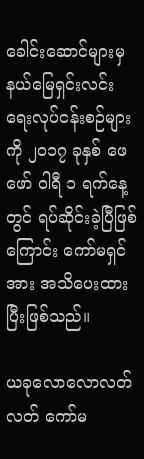ခေါင်းဆောင်များမှ နယ်မြေရှင်းလင်းရေးလုပ်ငန်းစဉ်များကို ၂၀၁၇ ခုနှစ် ဖေဖော် ဝါရီ ၁ ရက်နေ့တွင် ရပ်ဆိုင်းခဲ့ပြီဖြစ်ကြောင်း ကော်မရှင်အား အသိပေးထားပြီးဖြစ်သည်။

ယခုလောလောလတ်လတ် ကော်မ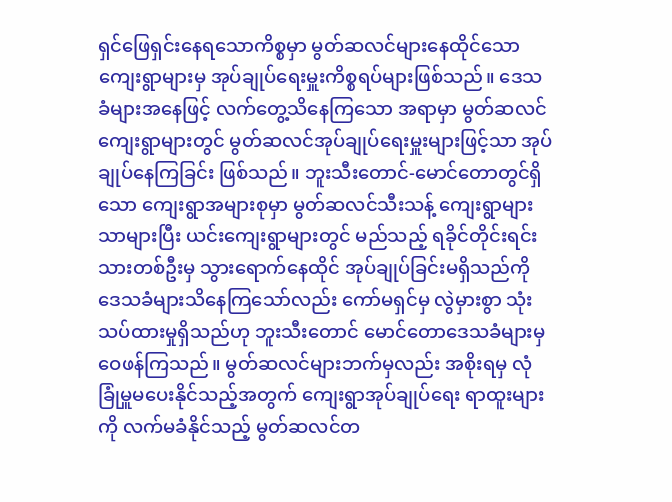ရှင်ဖြေရှင်းနေရသောကိစ္စမှာ မွတ်ဆလင်များနေထိုင်သော ကျေးရွာများမှ အုပ်ချုပ်ရေးမှူးကိစ္စရပ်များဖြစ်သည်။ ဒေသခံများအနေဖြင့် လက်တွေ့သိနေကြသော အရာမှာ မွတ်ဆလင် ကျေးရွာများတွင် မွတ်ဆလင်အုပ်ချုပ်ရေးမှူးများဖြင့်သာ အုပ်ချုပ်နေကြခြင်း ဖြစ်သည်။ ဘူးသီးတောင်-မောင်တောတွင်ရှိသော ကျေးရွာအများစုမှာ မွတ်ဆလင်သီးသန့် ကျေးရွာများသာများပြီး ယင်းကျေးရွာများတွင် မည်သည့် ရခိုင်တိုင်းရင်းသားတစ်ဦးမှ သွားရောက်နေထိုင် အုပ်ချုပ်ခြင်းမရှိသည်ကို ဒေသခံများသိနေကြသော်လည်း ကော်မရှင်မှ လွဲမှားစွာ သုံးသပ်ထားမှုရှိသည်ဟု ဘူးသီးတောင် မောင်တောဒေသခံများမှ ဝေဖန်ကြသည်။ မွတ်ဆလင်များဘက်မှလည်း အစိုးရမှ လုံခြုံမှူမပေးနိုင်သည့်အတွက် ကျေးရွာအုပ်ချုပ်ရေး ရာထူးများကို လက်မခံနိုင်သည့် မွတ်ဆလင်တ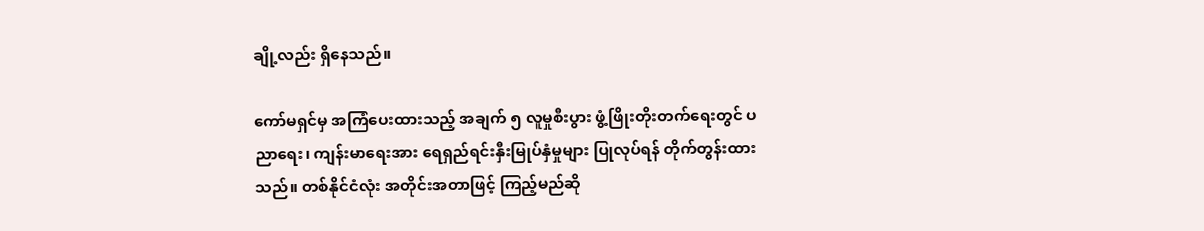ချို့လည်း ရှိနေသည်။

ကော်မရှင်မှ အကြံပေးထားသည့် အချက် ၅ လူမှုစီးပွား ဖွံ့ဖြိုးတိုးတက်ရေးတွင် ပညာရေး၊ ကျန်းမာရေးအား ရေရှည်ရင်းနှီးမြုပ်နှံမှုများ ပြုလုပ်ရန် တိုက်တွန်းထားသည်။ တစ်နိုင်ငံလုံး အတိုင်းအတာဖြင့် ကြည့်မည်ဆို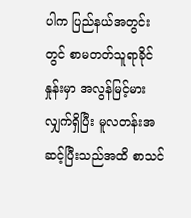ပါက ပြည်နယ်အတွင်းတွင် စာမတတ်သူရာခိုင်နှုန်းမှာ အလွန်မြင့်မားလျှက်ရှိပြီး မူလတန်းအဆင့်ပြီးသည်အထိ စာသင်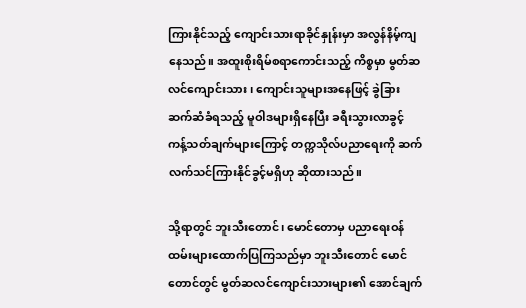ကြားနိုင်သည့် ကျောင်းသားရာခိုင်နှုန်းမှာ အလွန်နိမ့်ကျနေသည်။ အထူးစိုးရိမ်စရာကောင်းသည့် ကိစ္စမှာ မွတ်ဆလင်ကျောင်းသား၊ ကျောင်းသူများအနေဖြင့် ခွဲခြားဆက်ဆံခံရသည့် မူဝါဒများရှိနေပြီး ခရီးသွားလာခွင့် ကန့်သတ်ချက်များကြောင့် တက္ကသိုလ်ပညာရေးကို ဆက်လက်သင်ကြားနိုင်ခွင့်မရှိဟု ဆိုထားသည်။

သို့ရာတွင် ဘူးသီးတောင်၊ မောင်တောမှ ပညာရေးဝန်ထမ်းများထောက်ပြကြသည်မှာ ဘူးသီးတောင် မောင်တောင်တွင် မွတ်ဆလင်ကျောင်းသားများ၏ အောင်ချက်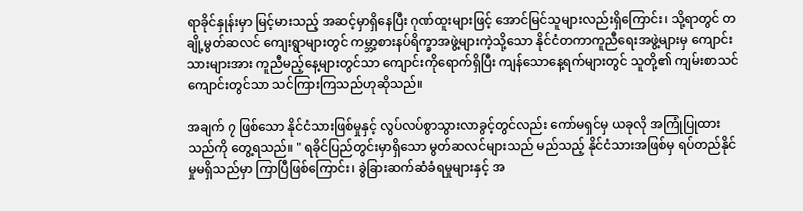ရာခိုင်နှုန်းမှာ မြင့်မားသည့် အဆင့်မှာရှိနေပြီး ဂုဏ်ထူးများဖြင့် အောင်မြင်သူများလည်းရှိကြောင်း၊ သို့ရာတွင် တချို့မွတ်ဆလင် ကျေးရွာများတွင် ကမ္ဘာ့စားနပ်ရိက္ခာအဖွဲ့များကဲ့သို့သော နိုင်ငံတကာကူညီရေးအဖွဲ့များမှ ကျောင်းသားများအား ကူညီမည့်နေ့များတွင်သာ ကျောင်းကိုရောက်ရှိပြီး ကျန်သောနေ့ရက်များတွင် သူတို့၏ ကျမ်းစာသင်ကျောင်းတွင်သာ သင်ကြားကြသည်ဟုဆိုသည်။

အချက် ၇ ဖြစ်သော နိုင်ငံသားဖြစ်မှုနှင့် လွပ်လပ်စွာသွားလာခွင့်တွင်လည်း ကော်မရှင်မှ ယခုလို အကြုံပြုထားသည်ကို တွေ့ရသည်။ " ရခိုင်ပြည်တွင်းမှာရှိသော မွတ်ဆလင်များသည် မည်သည့် နိုင်ငံသားအဖြစ်မှ ရပ်တည်နိုင်မှုမရှိသည်မှာ ကြာပြီဖြစ်ကြောင်း၊ ခွဲခြားဆက်ဆံခံရမှုများနှင့် အ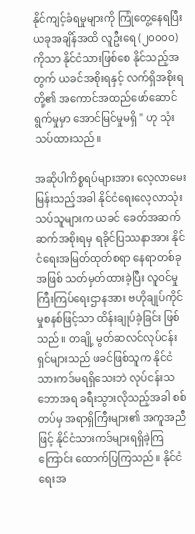နိုင်ကျင့်ခံရမှုများကို ကြုံတွေ့နေရပြီး ယခုအချိန်အထိ လူဦးရေ (၂၀၀၀၀) ကိုသာ နိုင်ငံသားဖြစ်စေ နိုင်သည့်အတွက် ယခင်အစိုးရနှင့် လက်ရှိအစိုးရတို့၏ အကောင်အထည်ဖော်ဆောင်ရွက်မှုမှာ အောင်မြင်မှုမရှိ " ဟု သုံးသပ်ထားသည်။

အဆိုပါကိစ္စရပ်များအား လေ့လာမေးမြန်းသည့်အခါ နိုင်ငံရေးလေ့လာသုံးသပ်သူများက ယခင် ခေတ်အဆက်ဆက်အစိုးရမှ ရခိုင်ပြဿနာအား နိုင်ငံရေးအမြတ်ထုတ်စရာ နေရာတစ်ခုအဖြစ် သတ်မှတ်ထားခဲ့ပြီး လူဝင်မှုကြီးကြပ်ရေးဌာနအား ဗဟိုချုပ်ကိုင်မှုစနစ်ဖြင့်သာ ထိန်းချုပ်ခဲ့ခြင်း ဖြစ်သည်။ တချို့ မွတ်ဆလင်လုပ်ငန်းရှင်များသည် ဖခင်ဖြစ်သူက နိုင်ငံသားကဒ်မရရှိသေးဘဲ လုပ်ငန်းသဘောအရ ခရီးသွားလိုသည့်အခါ စစ်တပ်မှ အရာရှိကြီးများ၏ အကူအညီဖြင့် နိုင်ငံသားကဒ်များရရှိခဲ့ကြကြောင်း ထောက်ပြကြသည်။ နိုင်ငံရေးအ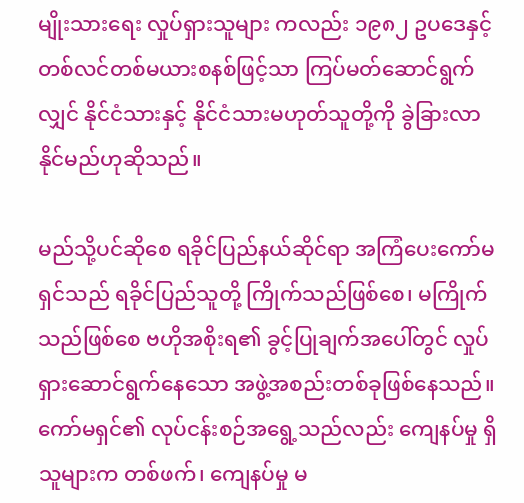မျိုးသားရေး လှုပ်ရှားသူများ ကလည်း ၁၉၈၂ ဥပဒေနှင့် တစ်လင်တစ်မယားစနစ်ဖြင့်သာ ကြပ်မတ်ဆောင်ရွက်လျှင် နိုင်ငံသားနှင့် နိုင်ငံသားမဟုတ်သူတို့ကို ခွဲခြားလာနိုင်မည်ဟုဆိုသည်။

မည်သို့ပင်ဆိုစေ ရခိုင်ပြည်နယ်ဆိုင်ရာ အကြံပေးကော်မရှင်သည် ရခိုင်ပြည်သူတို့ ကြိုက်သည်ဖြစ်စေ၊ မကြိုက်သည်ဖြစ်စေ ဗဟိုအစိုးရ၏ ခွင့်ပြုချက်အပေါ်တွင် လှုပ်ရှားဆောင်ရွက်နေသော အဖွဲ့အစည်းတစ်ခုဖြစ်နေသည်။ ကော်မရှင်၏ လုပ်ငန်းစဉ်အရွေ့သည်လည်း ကျေနပ်မှု ရှိသူများက တစ်ဖက်၊ ကျေနပ်မှု မ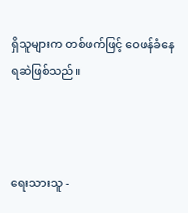ရှိသူများက တစ်ဖက်ဖြင့် ဝေဖန်ခံနေရဆဲဖြစ်သည်။



ရေးသားသူ -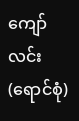ကျော်လင်း (ရောင်စုံ)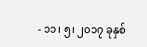- ၁၁၊ ၅၊ ၂၀၁၇ ခုနှစ်